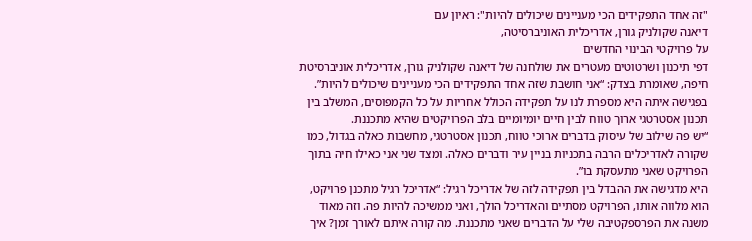"זה אחד התפקידים הכי מעניינים שיכולים להיות": ראיון עם
דיאנה שקולניק גורן, אדריכלית האוניברסיטה,
על פרויקטי הבינוי החדשים
דפי תיכנון ושרטוטים מעטרים את שולחנה של דיאנה שקולניק גורן, אדריכלית אוניברסיטת חיפה, שאומרת בצדק: “אני חושבת שזה אחד התפקידים הכי מעניינים שיכולים להיות”. בפגישה איתה היא מספרת לנו על תפקידה הכולל אחריות על כל הקמפוסים, המשלב בין תכנון אסטרטגי ארוך טווח לבין חיים יומיומיים בלב הפרויקטים שהיא מתכננת.
“יש פה שילוב של עיסוק בדברים ארוכי טווח, תכנון אסטרטגי, מחשבות כאלה בגדול, כמו שקורה לאדריכלים הרבה בתכניות בניין עיר ודברים כאלה. ומצד שני אני כאילו חיה בתוך הפרויקט שאני מתעסקת בו”.
היא מדגישה את ההבדל בין תפקידה לזה של אדריכל רגיל: “אדריכל רגיל מתכנן פרויקט, הוא מלווה אותו, הפרויקט מסתיים והאדריכל הולך, ואני ממשיכה להיות פה. וזה מאוד משנה את הפרספקטיבה שלי על הדברים שאני מתכננת. מה קורה איתם לאורך זמן? איך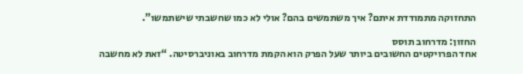התחזוקה מתמודדת איתם? איך משתמשים בהם? אולי לא כמו שחשבתי שישתמשו”.

החזון: מדרחוב תוסס
אחד הפרויקטים החשובים ביותר שעל הפרק הוא הקמת מדרחוב באוניברסיטה. “זאת לא מחשבה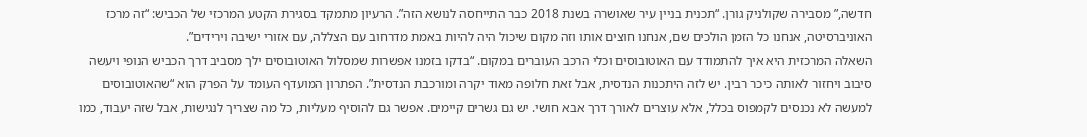חדשה,” מסבירה שקולניק גורן. “תכנית בניין עיר שאושרה בשנת 2018 כבר התייחסה לנושא הזה”. הרעיון מתמקד בסגירת הקטע המרכזי של הכביש: “זה מרכז האוניברסיטה, אנחנו כל הזמן הולכים שם, אנחנו חוצים אותו וזה מקום שיכול היה להיות באמת מדרחוב עם הצללה, עם אזורי ישיבה וירידים”.
השאלה המרכזית היא איך להתמודד עם האוטובוסים וכלי הרכב העוברים במקום. “בדקו בזמנו אפשרות שמסלול האוטובוסים ילך מסביב דרך הכביש הנופי ויעשה סיבוב ויחזור לאותה כיכר רבין. יש לזה היתכנות הנדסית, אבל זאת חלופה מאוד יקרה ומורכבת הנדסית”. הפתרון המועדף העומד על הפרק הוא “שהאוטובוסים למעשה לא נכנסים לקמפוס בכלל, אלא עוצרים לאורך דרך אבא חושי. יש גם גשרים קיימים. אפשר גם להוסיף מעליות, כל מה שצריך לנגישות, אבל שזה יעבוד, כמו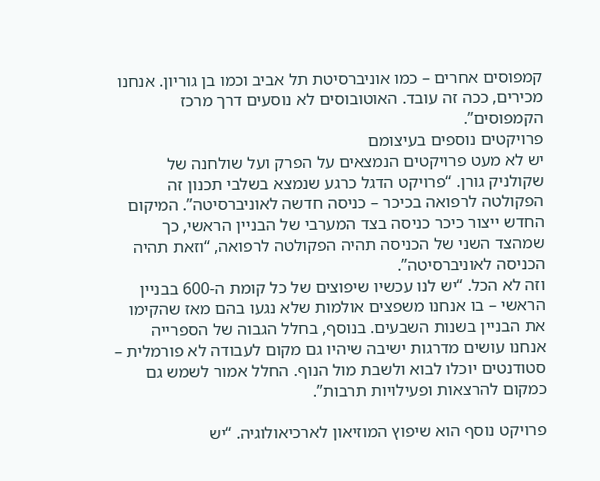קמפוסים אחרים – כמו אוניברסיטת תל אביב וכמו בן גוריון. אנחנו מכירים, ככה זה עובד. האוטובוסים לא נוסעים דרך מרכז הקמפוסים”.
פרויקטים נוספים בעיצומם
יש לא מעט פרויקטים הנמצאים על הפרק ועל שולחנה של שקולניק גורן. “פרויקט הדגל כרגע שנמצא בשלבי תכנון זה הפקולטה לרפואה בכיכר – כניסה חדשה לאוניברסיטה”. המיקום החדש ייצור כיכר כניסה בצד המערבי של הבניין הראשי, כך שמהצד השני של הכניסה תהיה הפקולטה לרפואה, “וזאת תהיה הכניסה לאוניברסיטה”.
וזה לא הכל. “יש לנו עכשיו שיפוצים של כל קומת ה-600 בבניין הראשי – בו אנחנו משפצים אולמות שלא נגעו בהם מאז שהקימו את הבניין בשנות השבעים. בנוסף, בחלל הגבוה של הספרייה אנחנו עושים מדרגות ישיבה שיהיו גם מקום לעבודה לא פורמלית – סטודנטים יוכלו לבוא ולשבת מול הנוף. החלל אמור לשמש גם כמקום להרצאות ופעילויות תרבות”.

פרויקט נוסף הוא שיפוץ המוזיאון לארכיאולוגיה. “יש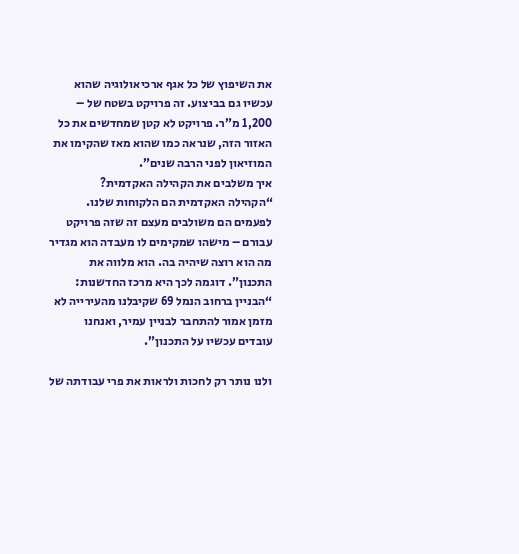את השיפוץ של כל אגף ארכיאולוגיה שהוא עכשיו גם בביצוע. זה פרויקט בשטח של – 1,200 מ”ר. פרויקט לא קטן שמחדשים את כל האזור הזה, שנראה כמו שהוא מאז שהקימו את המוזיאון לפני הרבה שנים”.
איך משלבים את הקהילה האקדמית?
“הקהילה האקדמית הם הלקוחות שלנו. לפעמים הם משולבים מעצם זה שזה פרויקט עבורם – מישהו שמקימים לו מעבדה הוא מגדיר מה הוא רוצה שיהיה בה. הוא מלווה את התכנון”. דוגמה לכך היא מרכז החדשנות: “הבניין ברחוב הנמל 69 שקיבלנו מהעירייה לא מזמן אמור להתחבר לבניין עמיר, ואנחנו עובדים עכשיו על התכנון”.

ולנו נותר רק לחכות ולראות את פרי עבודתה של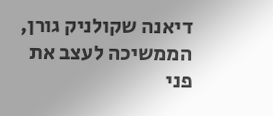דיאנה שקולניק גורן, הממשיכה לעצב את פני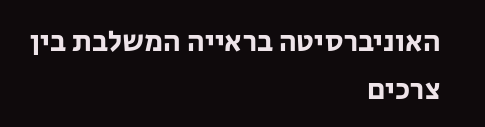האוניברסיטה בראייה המשלבת בין צרכים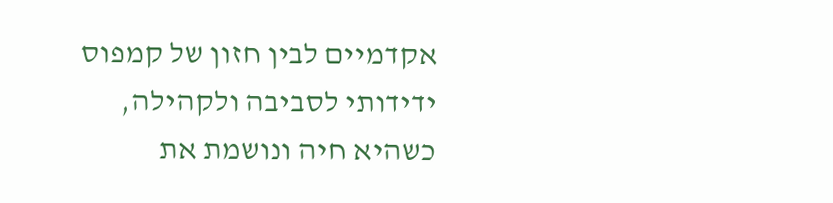אקדמיים לבין חזון של קמפוס ידידותי לסביבה ולקהילה, כשהיא חיה ונושמת את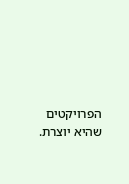הפרויקטים שהיא יוצרת.